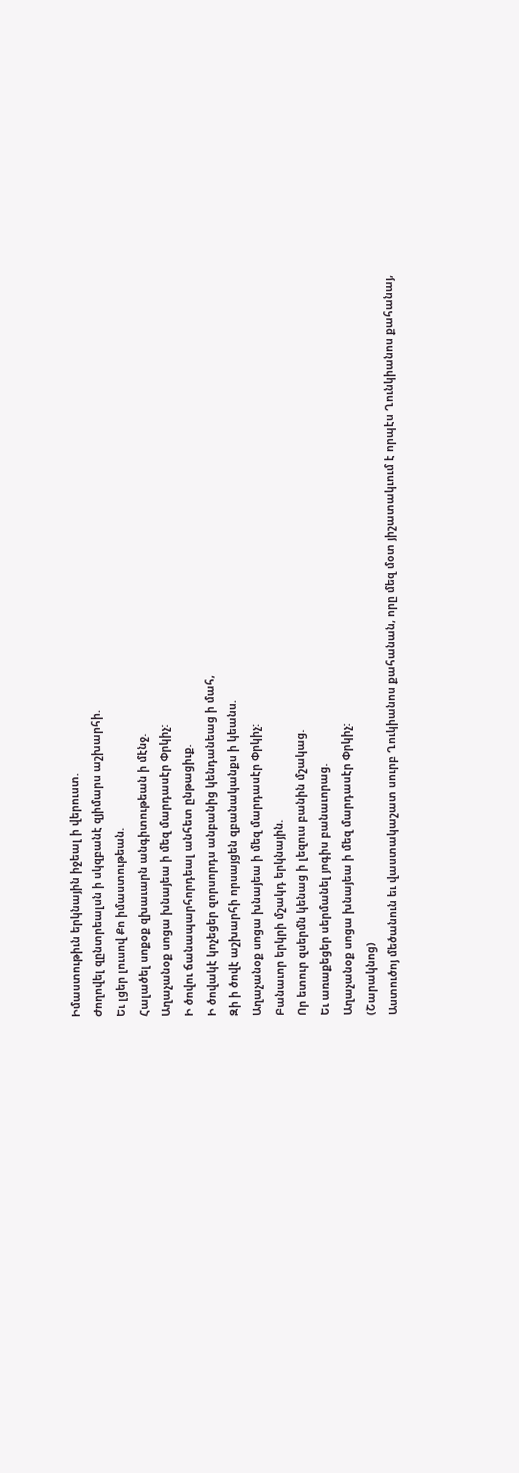Իմաստութիւն երկնային իջեալ ի վերուստ.
Ժողովել զընտրեալսն ի սկզբանէ զյիմարս աշխարհի.
Եւ լցեր լուսով Քո իմաստութեան.
Հալածել սոքօք զխաւարն անգիտութեան ի մէնջ.
Աղաչանօք սոցա խնայեա ի մեզ մարդասէր Փրկիչ:
Ի ծովու ճանապարհորդեալ անհետ ընթացիւք.
Ի ծովակէ կոչեցեր զորսորդս անբանից կենդանեաց ի մահ,
Զի ի ծովէ աշխարհի որսայցեն զբանականքս ի կեանս.
Աղաչանօք սոցա խնայեա ի մեզ մարդասէր Փրկիչ:
Բանաւոր երկրի մշակդ երկնային.
Որ ետուր զսերմն կենաց ի լեզուս բանին մշակաց.
Եւ առաքեցեր սերմանել յոգիս բանաւորաց.
Աղաչանօք սոցա խնայեա ի մեզ մարդասէր Փրկիչ:
(Շարակնոց)
Աստուծոյ մեծանուն եւ վաստակաշատ սուրբ Ղուկիանոս քահանան, որը մեզ մօտ յիշատակւում է որպէս Ղունկիանոս քահանայ,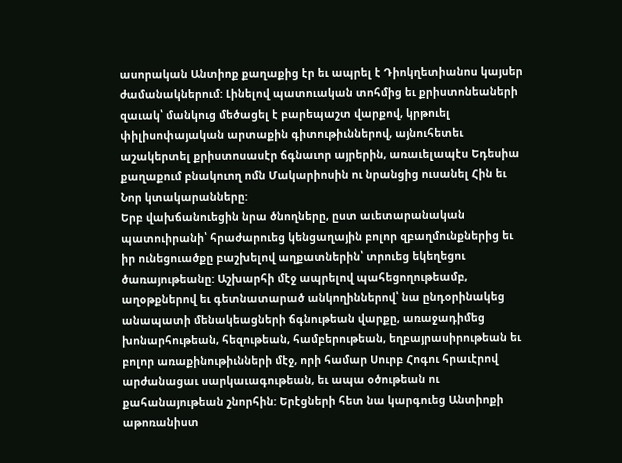ասորական Անտիոք քաղաքից էր եւ ապրել է Դիոկղետիանոս կայսեր ժամանակներում: Լինելով պատուական տոհմից եւ քրիստոնեաների զաւակ՝ մանկուց մեծացել է բարեպաշտ վարքով, կրթուել փիլիսոփայական արտաքին գիտութիւններով, այնուհետեւ աշակերտել քրիստոսասէր ճգնաւոր այրերին, առաւելապէս Եդեսիա քաղաքում բնակուող ոմն Մակարիոսին ու նրանցից ուսանել Հին եւ Նոր կտակարանները:
Երբ վախճանուեցին նրա ծնողները, ըստ աւետարանական պատուիրանի՝ հրաժարուեց կենցաղային բոլոր զբաղմունքներից եւ իր ունեցուածքը բաշխելով աղքատներին՝ տրուեց եկեղեցու ծառայութեանը: Աշխարհի մէջ ապրելով պահեցողութեամբ, աղօթքներով եւ գետնատարած անկողիններով՝ նա ընդօրինակեց անապատի մենակեացների ճգնութեան վարքը, առաջադիմեց խոնարհութեան, հեզութեան, համբերութեան, եղբայրասիրութեան եւ բոլոր առաքինութիւնների մէջ, որի համար Սուրբ Հոգու հրաւէրով արժանացաւ սարկաւագութեան, եւ ապա օծութեան ու քահանայութեան շնորհին: Երէցների հետ նա կարգուեց Անտիոքի աթոռանիստ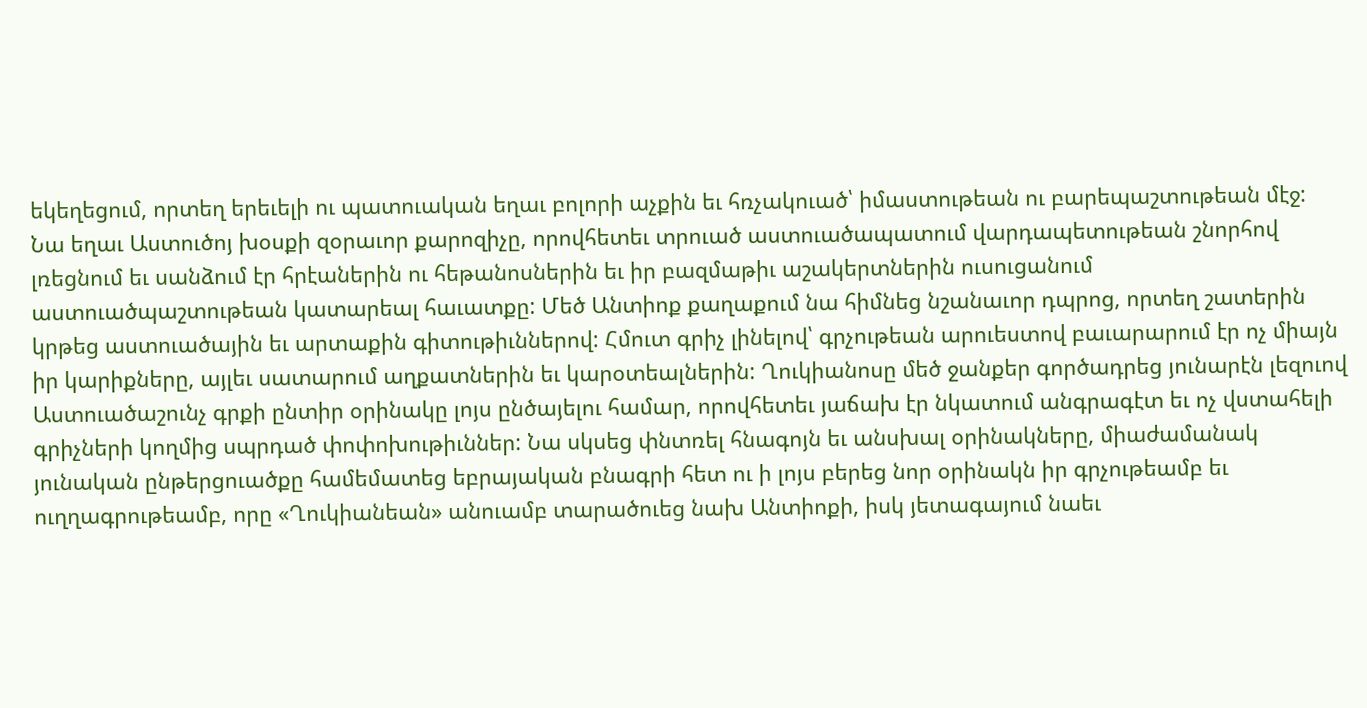եկեղեցում, որտեղ երեւելի ու պատուական եղաւ բոլորի աչքին եւ հռչակուած՝ իմաստութեան ու բարեպաշտութեան մէջ:
Նա եղաւ Աստուծոյ խօսքի զօրաւոր քարոզիչը, որովհետեւ տրուած աստուածապատում վարդապետութեան շնորհով լռեցնում եւ սանձում էր հրէաներին ու հեթանոսներին եւ իր բազմաթիւ աշակերտներին ուսուցանում աստուածպաշտութեան կատարեալ հաւատքը: Մեծ Անտիոք քաղաքում նա հիմնեց նշանաւոր դպրոց, որտեղ շատերին կրթեց աստուածային եւ արտաքին գիտութիւններով: Հմուտ գրիչ լինելով՝ գրչութեան արուեստով բաւարարում էր ոչ միայն իր կարիքները, այլեւ սատարում աղքատներին եւ կարօտեալներին: Ղուկիանոսը մեծ ջանքեր գործադրեց յունարէն լեզուով Աստուածաշունչ գրքի ընտիր օրինակը լոյս ընծայելու համար, որովհետեւ յաճախ էր նկատում անգրագէտ եւ ոչ վստահելի գրիչների կողմից սպրդած փոփոխութիւններ: Նա սկսեց փնտռել հնագոյն եւ անսխալ օրինակները, միաժամանակ յունական ընթերցուածքը համեմատեց եբրայական բնագրի հետ ու ի լոյս բերեց նոր օրինակն իր գրչութեամբ եւ ուղղագրութեամբ, որը «Ղուկիանեան» անուամբ տարածուեց նախ Անտիոքի, իսկ յետագայում նաեւ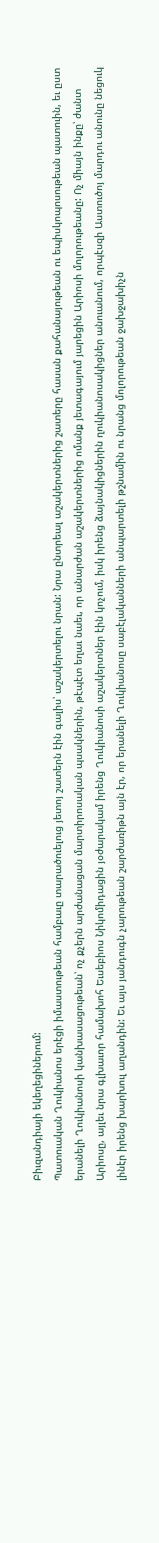Բիւզանդիայի եկեղեցիներում:
Պատուական Ղուկիանոս երէցի իմաստութեան համբաւը տարածուելուց յետոյ շատերն էին գալիս՝ աշակերտելու նրան: Նրա ընտրեալ աշակերտներից շատերը հասան քահանայութեան ու եպիսկոպոսութեան պատուին, եւ ըստ երանելի Ղուկիանոսի կանխասացութեան՝ ոչ քչերն արժանացան մարտիրոսական պսակներին, թէպէտ եղաւ նաեւ, որ անարժան աշակերտներից ոմանք յետագայում յարեցին Արիոսի մոլորութեանը: Ոչ միայն ինքը՝ ժանտ Արիոսը, այլեւ նրա գլխաւոր համախոհ Եւսեբիոս Նիկոմիդացին յօժարակամ իրենց Ղուկիանոսի աշակերտներ էին կոչում, իսկ իրենց ձայնակիցներին ղուկիանոսակիցներ անուանում, որպէսզի Աստուծոյ մարդու անունը նեցուկ լինէր իրենց խարխուլ աղանդին: Եւ այս յանդուգն չարութեան շարժառիթն այն էր, որ երանելի Ղուկիանոսը սաբէլականների անպարտելի թշնամին ու նրանց մոլորութեան ջախջախիչն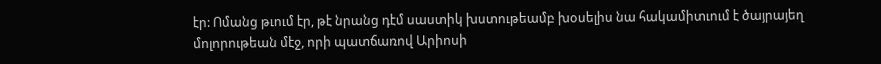էր: Ոմանց թւում էր, թէ նրանց դէմ սաստիկ խստութեամբ խօսելիս նա հակամիտւում է ծայրայեղ մոլորութեան մէջ, որի պատճառով Արիոսի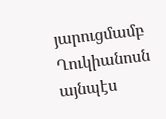յարուցմամբ Ղուկիանոսն այնպէս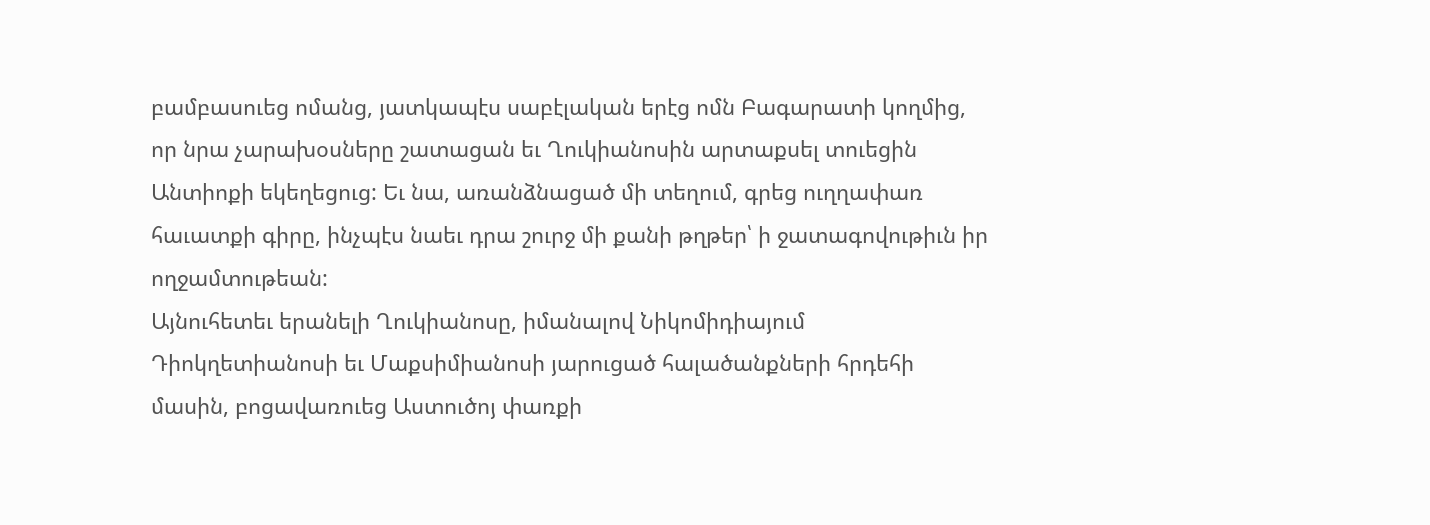բամբասուեց ոմանց, յատկապէս սաբէլական երէց ոմն Բագարատի կողմից, որ նրա չարախօսները շատացան եւ Ղուկիանոսին արտաքսել տուեցին Անտիոքի եկեղեցուց: Եւ նա, առանձնացած մի տեղում, գրեց ուղղափառ հաւատքի գիրը, ինչպէս նաեւ դրա շուրջ մի քանի թղթեր՝ ի ջատագովութիւն իր ողջամտութեան:
Այնուհետեւ երանելի Ղուկիանոսը, իմանալով Նիկոմիդիայում Դիոկղետիանոսի եւ Մաքսիմիանոսի յարուցած հալածանքների հրդեհի մասին, բոցավառուեց Աստուծոյ փառքի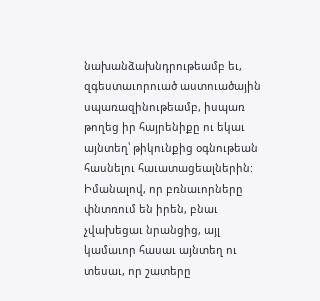նախանձախնդրութեամբ եւ, զգեստաւորուած աստուածային սպառազինութեամբ, իսպառ թողեց իր հայրենիքը ու եկաւ այնտեղ՝ թիկունքից օգնութեան հասնելու հաւատացեալներին: Իմանալով, որ բռնաւորները փնտռում են իրեն, բնաւ չվախեցաւ նրանցից, այլ կամաւոր հասաւ այնտեղ ու տեսաւ, որ շատերը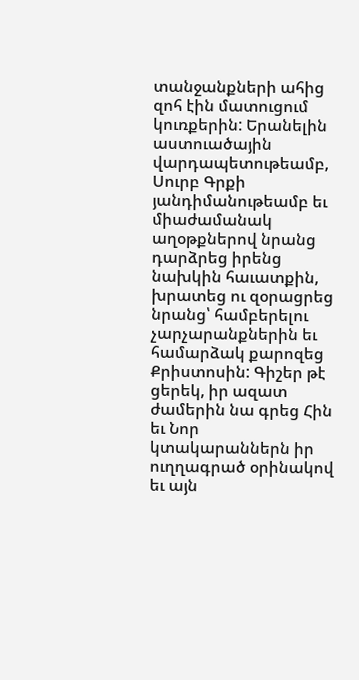տանջանքների ահից զոհ էին մատուցում կուռքերին: Երանելին աստուածային վարդապետութեամբ, Սուրբ Գրքի յանդիմանութեամբ եւ միաժամանակ աղօթքներով նրանց դարձրեց իրենց նախկին հաւատքին, խրատեց ու զօրացրեց նրանց՝ համբերելու չարչարանքներին եւ համարձակ քարոզեց Քրիստոսին: Գիշեր թէ ցերեկ, իր ազատ ժամերին նա գրեց Հին եւ Նոր կտակարաններն իր ուղղագրած օրինակով եւ այն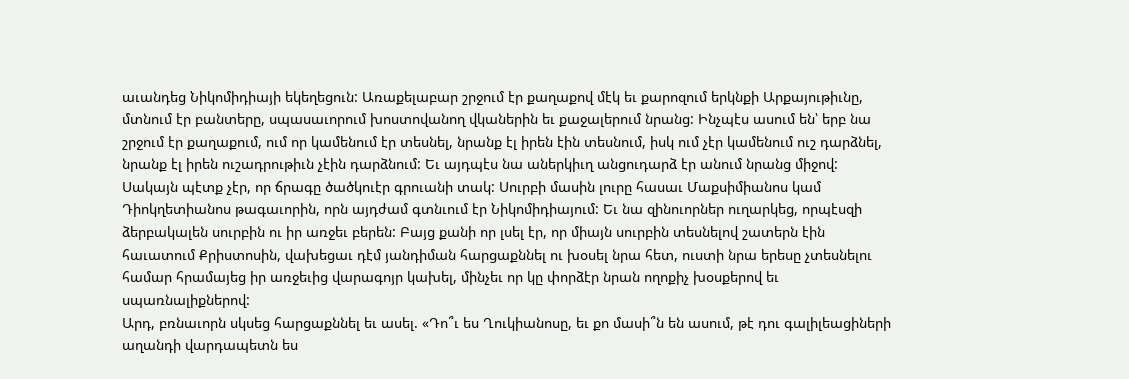աւանդեց Նիկոմիդիայի եկեղեցուն: Առաքելաբար շրջում էր քաղաքով մէկ եւ քարոզում երկնքի Արքայութիւնը, մտնում էր բանտերը, սպասաւորում խոստովանող վկաներին եւ քաջալերում նրանց: Ինչպէս ասում են՝ երբ նա շրջում էր քաղաքում, ում որ կամենում էր տեսնել, նրանք էլ իրեն էին տեսնում, իսկ ում չէր կամենում ուշ դարձնել, նրանք էլ իրեն ուշադրութիւն չէին դարձնում: Եւ այդպէս նա աներկիւղ անցուդարձ էր անում նրանց միջով:
Սակայն պէտք չէր, որ ճրագը ծածկուէր գրուանի տակ: Սուրբի մասին լուրը հասաւ Մաքսիմիանոս կամ Դիոկղետիանոս թագաւորին, որն այդժամ գտնւում էր Նիկոմիդիայում: Եւ նա զինուորներ ուղարկեց, որպէսզի ձերբակալեն սուրբին ու իր առջեւ բերեն: Բայց քանի որ լսել էր, որ միայն սուրբին տեսնելով շատերն էին հաւատում Քրիստոսին, վախեցաւ դէմ յանդիման հարցաքննել ու խօսել նրա հետ, ուստի նրա երեսը չտեսնելու համար հրամայեց իր առջեւից վարագոյր կախել, մինչեւ որ կը փորձէր նրան ողոքիչ խօսքերով եւ սպառնալիքներով:
Արդ, բռնաւորն սկսեց հարցաքննել եւ ասել. «Դո՞ւ ես Ղուկիանոսը, եւ քո մասի՞ն են ասում, թէ դու գալիլեացիների աղանդի վարդապետն ես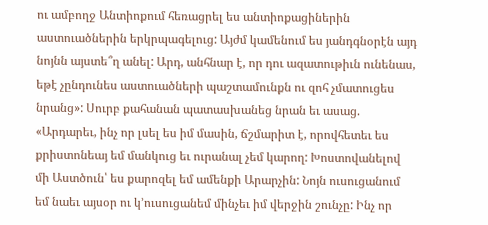ու ամբողջ Անտիոքում հեռացրել ես անտիոքացիներին աստուածներին երկրպագելուց: Այժմ կամենում ես յանդգնօրէն այդ նոյնն այստե՞ղ անել: Արդ, անհնար է, որ դու ազատութիւն ունենաս, եթէ չընդունես աստուածների պաշտամունքն ու զոհ չմատուցես նրանց»: Սուրբ քահանան պատասխանեց նրան եւ ասաց. «Արդարեւ, ինչ որ լսել ես իմ մասին, ճշմարիտ է, որովհետեւ ես քրիստոնեայ եմ մանկուց եւ ուրանալ չեմ կարող: Խոստովանելով մի Աստծուն՝ ես քարոզել եմ ամենքի Արարչին: Նոյն ուսուցանում եմ նաեւ այսօր ու կ՚ուսուցանեմ մինչեւ իմ վերջին շունչը: Ինչ որ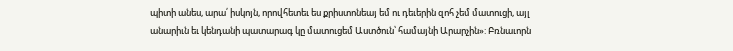պիտի անես, արա՛ իսկոյն, որովհետեւ ես քրիստոնեայ եմ ու դեւերին զոհ չեմ մատուցի, այլ անարիւն եւ կենդանի պատարագ կը մատուցեմ Աստծուն՝ համայնի Արարչին»: Բռնաւորն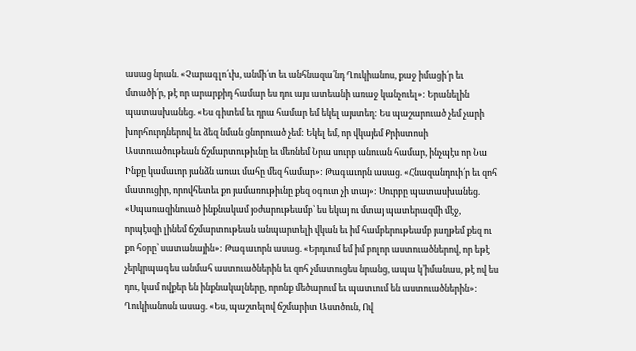ասաց նրան. «Չարագլո՛ւխ, անմի՛տ եւ անհնազա՛նդ Ղուկիանոս, քաջ իմացի՛ր եւ մտածի՛ր, թէ որ արարքիդ համար ես դու այս ատեանի առաջ կանչուել»: Երանելին պատասխանեց. «Ես գիտեմ եւ դրա համար եմ եկել այստեղ: Ես պաշարուած չեմ չարի խորհուրդներով եւ ձեզ նման ցնորուած չեմ: Եկել եմ, որ վկայեմ Քրիստոսի Աստուածութեան ճշմարտութիւնը եւ մեռնեմ Նրա սուրբ անուան համար, ինչպէս որ Նա Ինքը կամաւոր յանձն առաւ մահը մեզ համար»: Թագաւորն ասաց. «Հնազանդուի՛ր եւ զոհ մատուցիր, որովհետեւ քո յամառութիւնը քեզ օգուտ չի տայ»: Սուրբը պատասխանեց. «Սպառազինուած ինքնակամ յօժարութեամբ՝ ես եկայ ու մտայ պատերազմի մէջ, որպէսզի լինեմ ճշմարտութեան անպարտելի վկան եւ իմ համբերութեամբ յաղթեմ քեզ ու քո հօրը՝ սատանային»: Թագաւորն ասաց. «Երդւում եմ իմ բոլոր աստուածներով, որ եթէ չերկրպագես անմահ աստուածներին եւ զոհ չմատուցես նրանց, ապա կ՚իմանաս, թէ ով ես դու, կամ ովքեր են ինքնակալները, որոնք մեծարում եւ պատւում են աստուածներին»: Ղուկիանոսն ասաց. «Ես, պաշտելով ճշմարիտ Աստծուն, Ով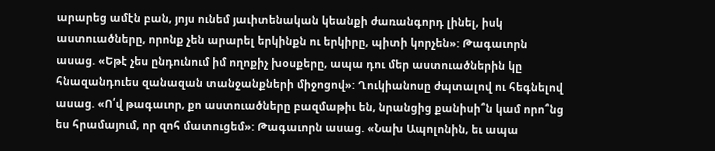արարեց ամէն բան, յոյս ունեմ յաւիտենական կեանքի ժառանգորդ լինել, իսկ աստուածները, որոնք չեն արարել երկինքն ու երկիրը, պիտի կորչեն»: Թագաւորն ասաց. «Եթէ չես ընդունում իմ ողոքիչ խօսքերը, ապա դու մեր աստուածներին կը հնազանդուես զանազան տանջանքների միջոցով»: Ղուկիանոսը ժպտալով ու հեգնելով ասաց. «Ո՛վ թագաւոր, քո աստուածները բազմաթիւ են, նրանցից քանիսի՞ն կամ որո՞նց ես հրամայում, որ զոհ մատուցեմ»: Թագաւորն ասաց. «Նախ Ապոլոնին, եւ ապա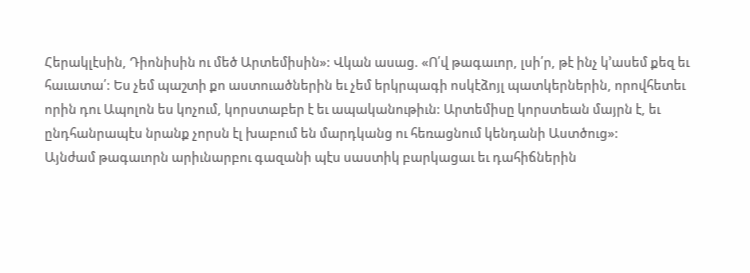Հերակլէսին, Դիոնիսին ու մեծ Արտեմիսին»: Վկան ասաց. «Ո՛վ թագաւոր, լսի՛ր, թէ ինչ կ՚ասեմ քեզ եւ հաւատա՛: Ես չեմ պաշտի քո աստուածներին եւ չեմ երկրպագի ոսկէձոյլ պատկերներին, որովհետեւ որին դու Ապոլոն ես կոչում, կորստաբեր է եւ ապականութիւն: Արտեմիսը կորստեան մայրն է, եւ ընդհանրապէս նրանք չորսն էլ խաբում են մարդկանց ու հեռացնում կենդանի Աստծուց»:
Այնժամ թագաւորն արիւնարբու գազանի պէս սաստիկ բարկացաւ եւ դահիճներին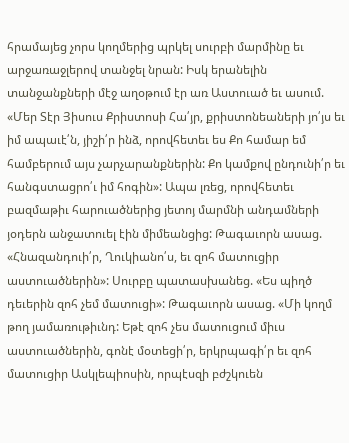հրամայեց չորս կողմերից պրկել սուրբի մարմինը եւ արջառաջլերով տանջել նրան: Իսկ երանելին տանջանքների մէջ աղօթում էր առ Աստուած եւ ասում. «Մեր Տէր Յիսուս Քրիստոսի Հա՛յր, քրիստոնեաների յո՛յս եւ իմ ապաւէ՛ն, յիշի՛ր ինձ, որովհետեւ ես Քո համար եմ համբերում այս չարչարանքներին: Քո կամքով ընդունի՛ր եւ հանգստացրո՛ւ իմ հոգին»: Ապա լռեց, որովհետեւ բազմաթիւ հարուածներից յետոյ մարմնի անդամների յօդերն անջատուել էին միմեանցից: Թագաւորն ասաց. «Հնազանդուի՛ր, Ղուկիանո՛ս, եւ զոհ մատուցիր աստուածներին»: Սուրբը պատասխանեց. «Ես պիղծ դեւերին զոհ չեմ մատուցի»: Թագաւորն ասաց. «Մի կողմ թող յամառութիւնդ: Եթէ զոհ չես մատուցում միւս աստուածներին, գոնէ մօտեցի՛ր, երկրպագի՛ր եւ զոհ մատուցիր Ասկլեպիոսին, որպէսզի բժշկուեն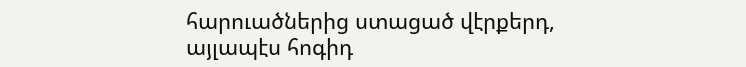հարուածներից ստացած վէրքերդ, այլապէս հոգիդ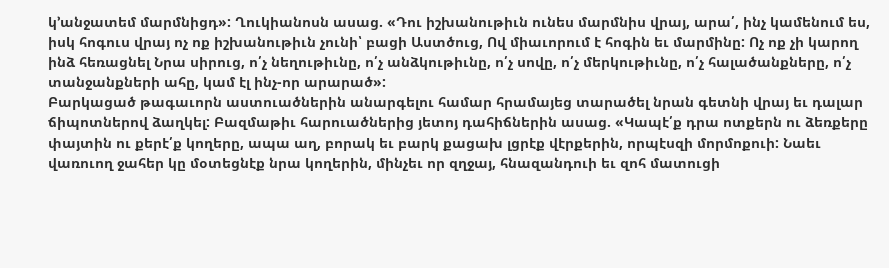կ՚անջատեմ մարմնիցդ»: Ղուկիանոսն ասաց. «Դու իշխանութիւն ունես մարմնիս վրայ, արա՛, ինչ կամենում ես, իսկ հոգուս վրայ ոչ ոք իշխանութիւն չունի՝ բացի Աստծուց, Ով միաւորում է հոգին եւ մարմինը: Ոչ ոք չի կարող ինձ հեռացնել Նրա սիրուց, ո՛չ նեղութիւնը, ո՛չ անձկութիւնը, ո՛չ սովը, ո՛չ մերկութիւնը, ո՛չ հալածանքները, ո՛չ տանջանքների ահը, կամ էլ ինչ-որ արարած»:
Բարկացած թագաւորն աստուածներին անարգելու համար հրամայեց տարածել նրան գետնի վրայ եւ դալար ճիպոտներով ձաղկել: Բազմաթիւ հարուածներից յետոյ դահիճներին ասաց. «Կապէ՛ք դրա ոտքերն ու ձեռքերը փայտին ու քերէ՛ք կողերը, ապա աղ, բորակ եւ բարկ քացախ լցրէք վէրքերին, որպէսզի մորմոքուի: Նաեւ վառուող ջահեր կը մօտեցնէք նրա կողերին, մինչեւ որ զղջայ, հնազանդուի եւ զոհ մատուցի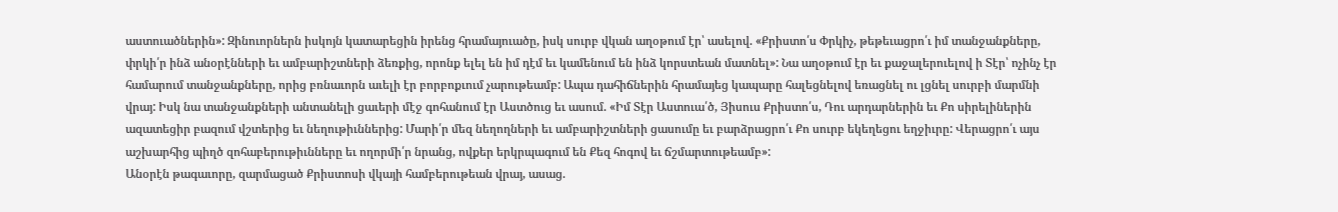աստուածներին»: Զինուորներն իսկոյն կատարեցին իրենց հրամայուածը, իսկ սուրբ վկան աղօթում էր՝ ասելով. «Քրիստո՛ս Փրկիչ, թեթեւացրո՛ւ իմ տանջանքները, փրկի՛ր ինձ անօրէնների եւ ամբարիշտների ձեռքից, որոնք ելել են իմ դէմ եւ կամենում են ինձ կորստեան մատնել»: Նա աղօթում էր եւ քաջալերուելով ի Տէր՝ ոչինչ էր համարում տանջանքները, որից բռնաւորն աւելի էր բորբոքւում չարութեամբ: Ապա դահիճներին հրամայեց կապարը հալեցնելով եռացնել ու լցնել սուրբի մարմնի վրայ: Իսկ նա տանջանքների անտանելի ցաւերի մէջ գոհանում էր Աստծուց եւ ասում. «Իմ Տէր Աստուա՛ծ, Յիսուս Քրիստո՛ս, Դու արդարներին եւ Քո սիրելիներին ազատեցիր բազում վշտերից եւ նեղութիւններից: Մարի՛ր մեզ նեղողների եւ ամբարիշտների ցասումը եւ բարձրացրո՛ւ Քո սուրբ եկեղեցու եղջիւրը: Վերացրո՛ւ այս աշխարհից պիղծ զոհաբերութիւնները եւ ողորմի՛ր նրանց, ովքեր երկրպագում են Քեզ հոգով եւ ճշմարտութեամբ»:
Անօրէն թագաւորը, զարմացած Քրիստոսի վկայի համբերութեան վրայ, ասաց.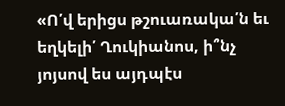«Ո՛վ երիցս թշուառակա՛ն եւ եղկելի՛ Ղուկիանոս, ի՞նչ յոյսով ես այդպէս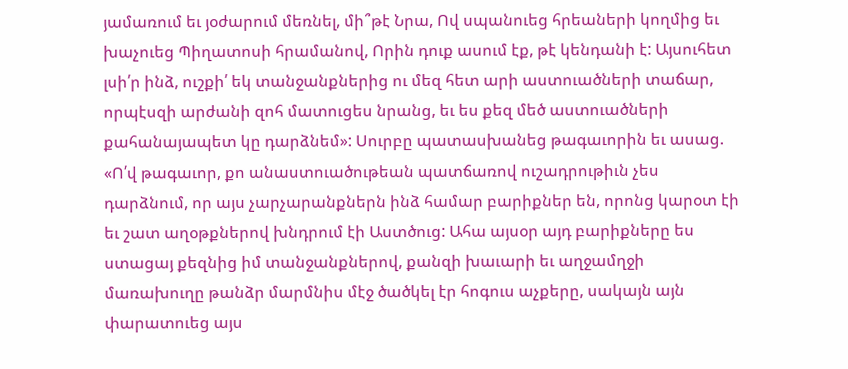յամառում եւ յօժարում մեռնել, մի՞թէ Նրա, Ով սպանուեց հրեաների կողմից եւ խաչուեց Պիղատոսի հրամանով, Որին դուք ասում էք, թէ կենդանի է: Այսուհետ լսի՛ր ինձ, ուշքի՛ եկ տանջանքներից ու մեզ հետ արի աստուածների տաճար, որպէսզի արժանի զոհ մատուցես նրանց, եւ ես քեզ մեծ աստուածների քահանայապետ կը դարձնեմ»: Սուրբը պատասխանեց թագաւորին եւ ասաց. «Ո՛վ թագաւոր, քո անաստուածութեան պատճառով ուշադրութիւն չես դարձնում, որ այս չարչարանքներն ինձ համար բարիքներ են, որոնց կարօտ էի եւ շատ աղօթքներով խնդրում էի Աստծուց: Ահա այսօր այդ բարիքները ես ստացայ քեզնից իմ տանջանքներով, քանզի խաւարի եւ աղջամղջի մառախուղը թանձր մարմնիս մէջ ծածկել էր հոգուս աչքերը, սակայն այն փարատուեց այս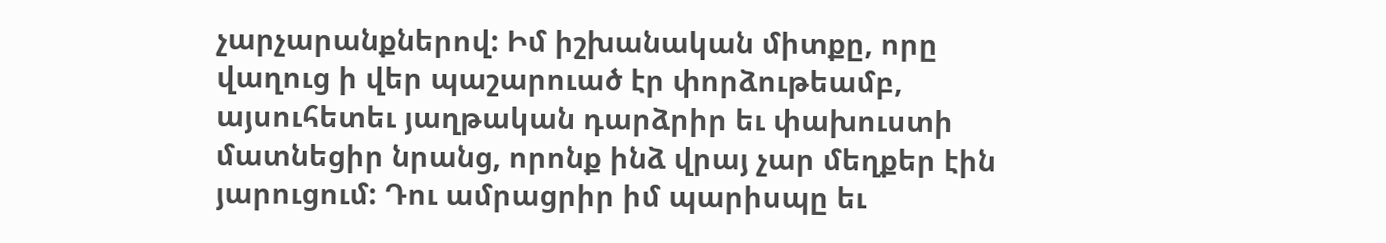չարչարանքներով: Իմ իշխանական միտքը, որը վաղուց ի վեր պաշարուած էր փորձութեամբ, այսուհետեւ յաղթական դարձրիր եւ փախուստի մատնեցիր նրանց, որոնք ինձ վրայ չար մեղքեր էին յարուցում: Դու ամրացրիր իմ պարիսպը եւ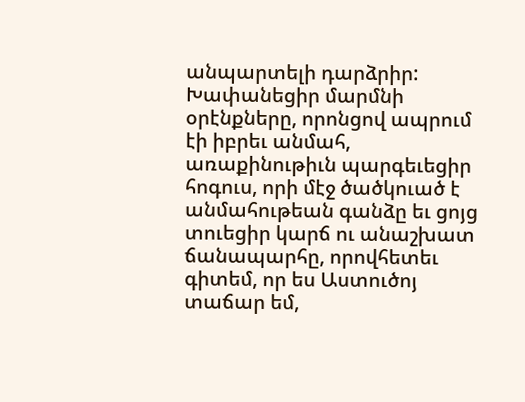անպարտելի դարձրիր: Խափանեցիր մարմնի օրէնքները, որոնցով ապրում էի իբրեւ անմահ, առաքինութիւն պարգեւեցիր հոգուս, որի մէջ ծածկուած է անմահութեան գանձը եւ ցոյց տուեցիր կարճ ու անաշխատ ճանապարհը, որովհետեւ գիտեմ, որ ես Աստուծոյ տաճար եմ,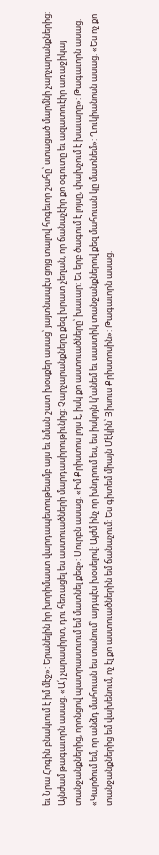եւ Նրա Հոգին բնակւում է իմ մէջ»: Երանելին իր խորիմաստ վարդապետութեամբ այս եւ նման շատ խօսքեր ասաց՝ յայտնապէս ցոյց տալով հոգեւոր շահը՝ ստացած մարմնի չարչարանքներից:
Այնժամ թագաւորն ասաց. «Ա՛յ չարասիրտ, դու հեռացել ես աստուածների մարդասիրութիւնից: Չարչարանքները քեզ խրատ չեղան, որ ճանաչէիր քո օգուտը եւ ազատուէիր առաջիկայ տանջանքներից, որոնցով պատրաստւում եմ մատնել քեզ»: Սուրբն ասաց. «Իմ Քրիստոս լոյս է, իսկ քո աստուածները՝ խաւար: Եւ երբ ծագում է լոյսը, փախչում է խաւարը»: Թագաւորն ասաց. «Կարծում եմ, որ անձդ մահուան ես տանում՝ այդպէս խօսելով: Այժմ ինչ որ խնդրում ես, ես իսկոյն կ՚անեմ եւ սաստիկ տանջանքներով քեզ մահուան կը մատնեմ»: Ղուկիանոսն ասաց. «Ես ոչ քո տանջանքներից եմ վախենում, ոչ էլ քո աստուածներին եմ ճանաչում: Ես գիտեմ միայն Մէկին՝ Յիսուս Քրիստոսին»: Թագաւորն ասաց.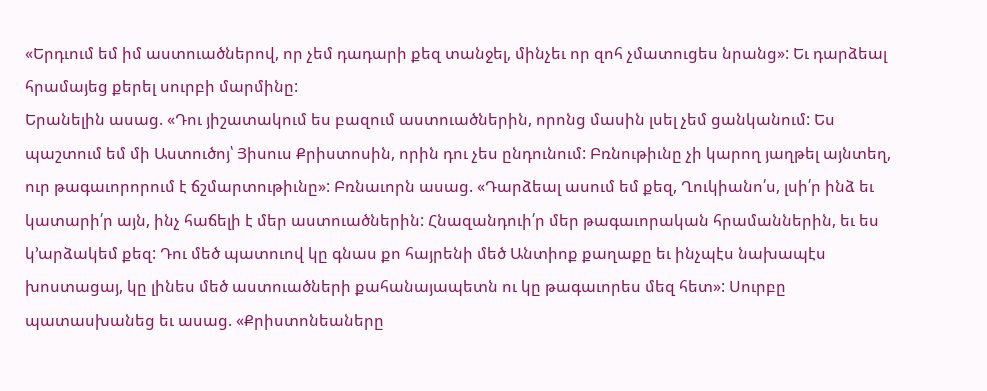«Երդւում եմ իմ աստուածներով, որ չեմ դադարի քեզ տանջել, մինչեւ որ զոհ չմատուցես նրանց»: Եւ դարձեալ հրամայեց քերել սուրբի մարմինը:
Երանելին ասաց. «Դու յիշատակում ես բազում աստուածներին, որոնց մասին լսել չեմ ցանկանում: Ես պաշտում եմ մի Աստուծոյ՝ Յիսուս Քրիստոսին, որին դու չես ընդունում: Բռնութիւնը չի կարող յաղթել այնտեղ, ուր թագաւորորում է ճշմարտութիւնը»: Բռնաւորն ասաց. «Դարձեալ ասում եմ քեզ, Ղուկիանո՛ս, լսի՛ր ինձ եւ կատարի՛ր այն, ինչ հաճելի է մեր աստուածներին: Հնազանդուի՛ր մեր թագաւորական հրամաններին, եւ ես կ՚արձակեմ քեզ: Դու մեծ պատուով կը գնաս քո հայրենի մեծ Անտիոք քաղաքը եւ ինչպէս նախապէս խոստացայ, կը լինես մեծ աստուածների քահանայապետն ու կը թագաւորես մեզ հետ»: Սուրբը պատասխանեց եւ ասաց. «Քրիստոնեաները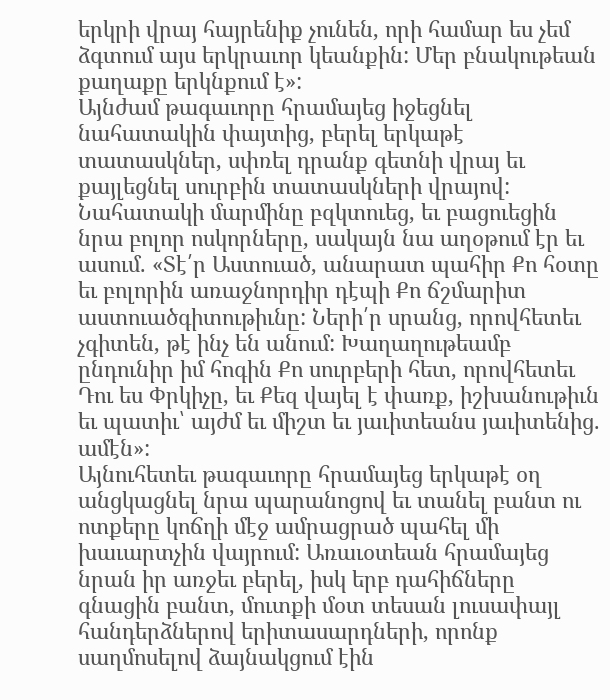երկրի վրայ հայրենիք չունեն, որի համար ես չեմ ձգտում այս երկրաւոր կեանքին: Մեր բնակութեան քաղաքը երկնքում է»:
Այնժամ թագաւորը հրամայեց իջեցնել նահատակին փայտից, բերել երկաթէ տատասկներ, սփռել դրանք գետնի վրայ եւ քայլեցնել սուրբին տատասկների վրայով: Նահատակի մարմինը բզկտուեց, եւ բացուեցին նրա բոլոր ոսկորները, սակայն նա աղօթում էր եւ ասում. «Տէ՛ր Աստուած, անարատ պահիր Քո հօտը եւ բոլորին առաջնորդիր դէպի Քո ճշմարիտ աստուածգիտութիւնը: Ների՛ր սրանց, որովհետեւ չգիտեն, թէ ինչ են անում: Խաղաղութեամբ ընդունիր իմ հոգին Քո սուրբերի հետ, որովհետեւ Դու ես Փրկիչը, եւ Քեզ վայել է փառք, իշխանութիւն եւ պատիւ՝ այժմ եւ միշտ եւ յաւիտեանս յաւիտենից. ամէն»:
Այնուհետեւ թագաւորը հրամայեց երկաթէ օղ անցկացնել նրա պարանոցով եւ տանել բանտ ու ոտքերը կոճղի մէջ ամրացրած պահել մի խաւարտչին վայրում: Առաւօտեան հրամայեց նրան իր առջեւ բերել, իսկ երբ դահիճները գնացին բանտ, մուտքի մօտ տեսան լուսափայլ հանդերձներով երիտասարդների, որոնք սաղմոսելով ձայնակցում էին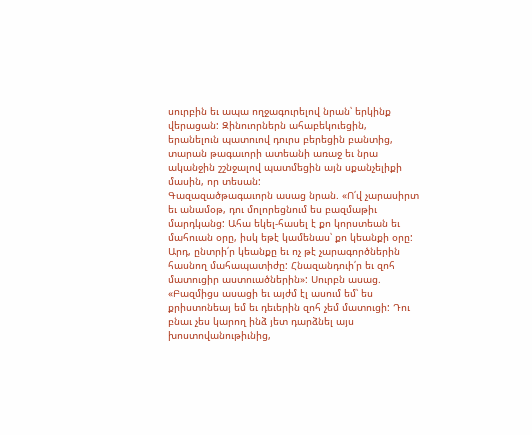սուրբին եւ ապա ողջագուրելով նրան՝ երկինք վերացան: Զինուորներն ահաբեկուեցին, երանելուն պատուով դուրս բերեցին բանտից, տարան թագաւորի ատեանի առաջ եւ նրա ականջին շշնջալով պատմեցին այն սքանչելիքի մասին, որ տեսան:
Գազազածթագաւորն ասաց նրան. «Ո՛վ չարասիրտ եւ անամօթ, դու մոլորեցնում ես բազմաթիւ մարդկանց: Ահա եկել-հասել է քո կորստեան եւ մահուան օրը, իսկ եթէ կամենաս՝ քո կեանքի օրը: Արդ, ընտրի՛ր կեանքը եւ ոչ թէ չարագործներին հասնող մահապատիժը: Հնազանդուի՛ր եւ զոհ մատուցիր աստուածներին»: Սուրբն ասաց. «Բազմիցս ասացի եւ այժմ էլ ասում եմ՝ ես քրիստոնեայ եմ եւ դեւերին զոհ չեմ մատուցի: Դու բնաւ չես կարող ինձ յետ դարձնել այս խոստովանութիւնից,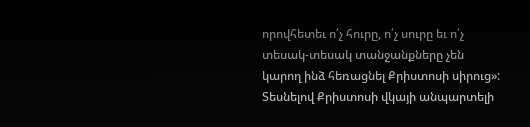որովհետեւ ո՛չ հուրը, ո՛չ սուրը եւ ո՛չ տեսակ-տեսակ տանջանքները չեն կարող ինձ հեռացնել Քրիստոսի սիրուց»:
Տեսնելով Քրիստոսի վկայի անպարտելի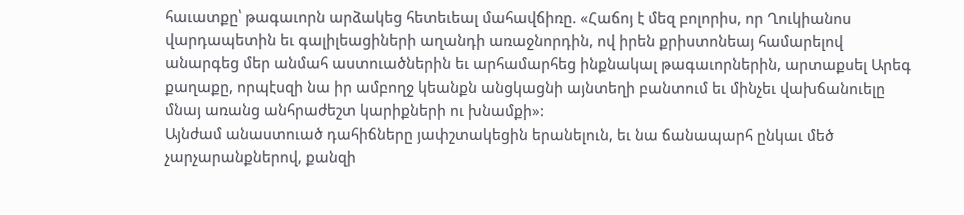հաւատքը՝ թագաւորն արձակեց հետեւեալ մահավճիռը. «Հաճոյ է մեզ բոլորիս, որ Ղուկիանոս վարդապետին եւ գալիլեացիների աղանդի առաջնորդին, ով իրեն քրիստոնեայ համարելով անարգեց մեր անմահ աստուածներին եւ արհամարհեց ինքնակալ թագաւորներին, արտաքսել Արեգ քաղաքը, որպէսզի նա իր ամբողջ կեանքն անցկացնի այնտեղի բանտում եւ մինչեւ վախճանուելը մնայ առանց անհրաժեշտ կարիքների ու խնամքի»:
Այնժամ անաստուած դահիճները յափշտակեցին երանելուն, եւ նա ճանապարհ ընկաւ մեծ չարչարանքներով, քանզի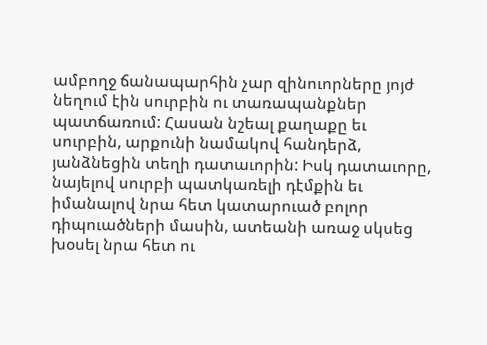ամբողջ ճանապարհին չար զինուորները յոյժ նեղում էին սուրբին ու տառապանքներ պատճառում: Հասան նշեալ քաղաքը եւ սուրբին, արքունի նամակով հանդերձ, յանձնեցին տեղի դատաւորին: Իսկ դատաւորը, նայելով սուրբի պատկառելի դէմքին եւ իմանալով նրա հետ կատարուած բոլոր դիպուածների մասին, ատեանի առաջ սկսեց խօսել նրա հետ ու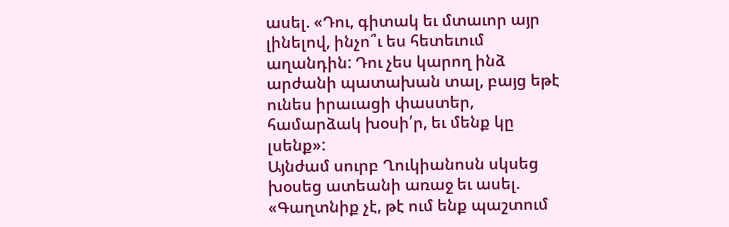ասել. «Դու, գիտակ եւ մտաւոր այր լինելով, ինչո՞ւ ես հետեւում աղանդին: Դու չես կարող ինձ արժանի պատախան տալ, բայց եթէ ունես իրաւացի փաստեր, համարձակ խօսի՛ր, եւ մենք կը լսենք»:
Այնժամ սուրբ Ղուկիանոսն սկսեց խօսեց ատեանի առաջ եւ ասել. «Գաղտնիք չէ, թէ ում ենք պաշտում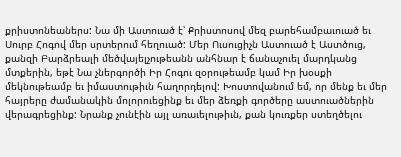քրիստոնեաներս: Նա մի Աստուած է՝ Քրիստոսով մեզ բարեհամբաւուած եւ Սուրբ Հոգով մեր սրտերում հեղուած: Մեր Ուսուցիչն Աստուած է Աստծուց, քանզի Բարձրեալի մեծվայելչութեանն անհնար է ճանաչուել մարդկանց մտքերին, եթէ Նա չներգործի Իր Հոգու զօրութեամբ կամ Իր խօսքի մեկնութեամբ եւ իմաստութիւն հաղորդելով: Խոստովանում եմ, որ մենք եւ մեր հայրերը ժամանակին մոլորուեցինք եւ մեր ձեռքի գործերը աստուածներին վերագրեցինք: Նրանք չունէին այլ առաւելութիւն, քան կուռքեր ստեղծելու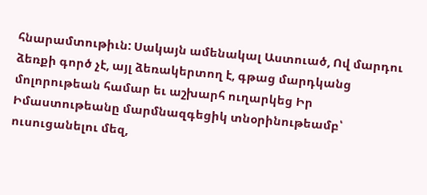հնարամտութիւն: Սակայն ամենակալ Աստուած, Ով մարդու ձեռքի գործ չէ, այլ ձեռակերտող է, գթաց մարդկանց մոլորութեան համար եւ աշխարհ ուղարկեց Իր Իմաստութեանը մարմնազգեցիկ տնօրինութեամբ՝ ուսուցանելու մեզ,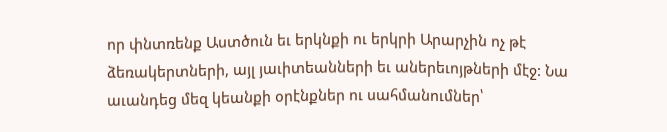որ փնտռենք Աստծուն եւ երկնքի ու երկրի Արարչին ոչ թէ ձեռակերտների, այլ յաւիտեանների եւ աներեւոյթների մէջ: Նա աւանդեց մեզ կեանքի օրէնքներ ու սահմանումներ՝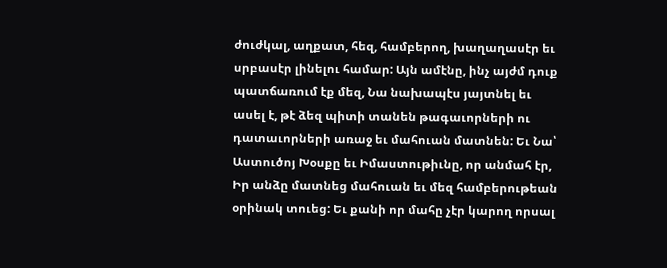ժուժկալ, աղքատ, հեզ, համբերող, խաղաղասէր եւ սրբասէր լինելու համար: Այն ամէնը, ինչ այժմ դուք պատճառում էք մեզ, Նա նախապէս յայտնել եւ ասել է, թէ ձեզ պիտի տանեն թագաւորների ու դատաւորների առաջ եւ մահուան մատնեն: Եւ Նա՝ Աստուծոյ Խօսքը եւ Իմաստութիւնը, որ անմահ էր, Իր անձը մատնեց մահուան եւ մեզ համբերութեան օրինակ տուեց: Եւ քանի որ մահը չէր կարող որսալ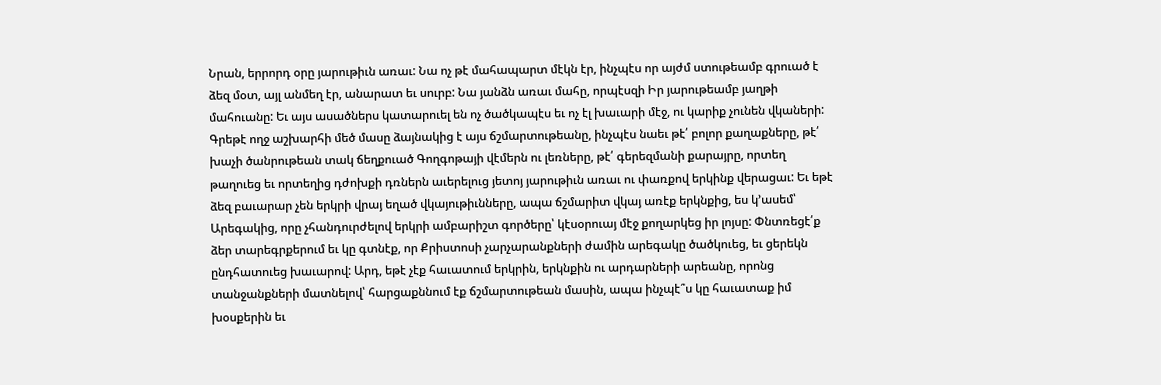Նրան, երրորդ օրը յարութիւն առաւ: Նա ոչ թէ մահապարտ մէկն էր, ինչպէս որ այժմ ստութեամբ գրուած է ձեզ մօտ, այլ անմեղ էր, անարատ եւ սուրբ: Նա յանձն առաւ մահը, որպէսզի Իր յարութեամբ յաղթի մահուանը: Եւ այս ասածներս կատարուել են ոչ ծածկապէս եւ ոչ էլ խաւարի մէջ, ու կարիք չունեն վկաների: Գրեթէ ողջ աշխարհի մեծ մասը ձայնակից է այս ճշմարտութեանը, ինչպէս նաեւ թէ՛ բոլոր քաղաքները, թէ՛ խաչի ծանրութեան տակ ճեղքուած Գողգոթայի վէմերն ու լեռները, թէ՛ գերեզմանի քարայրը, որտեղ թաղուեց եւ որտեղից դժոխքի դռներն աւերելուց յետոյ յարութիւն առաւ ու փառքով երկինք վերացաւ: Եւ եթէ ձեզ բաւարար չեն երկրի վրայ եղած վկայութիւնները, ապա ճշմարիտ վկայ առէք երկնքից, ես կ՚ասեմ՝ Արեգակից, որը չհանդուրժելով երկրի ամբարիշտ գործերը՝ կէսօրուայ մէջ քողարկեց իր լոյսը: Փնտռեցէ՛ք ձեր տարեգրքերում եւ կը գտնէք, որ Քրիստոսի չարչարանքների ժամին արեգակը ծածկուեց, եւ ցերեկն ընդհատուեց խաւարով: Արդ, եթէ չէք հաւատում երկրին, երկնքին ու արդարների արեանը, որոնց տանջանքների մատնելով՝ հարցաքննում էք ճշմարտութեան մասին, ապա ինչպէ՞ս կը հաւատաք իմ խօսքերին եւ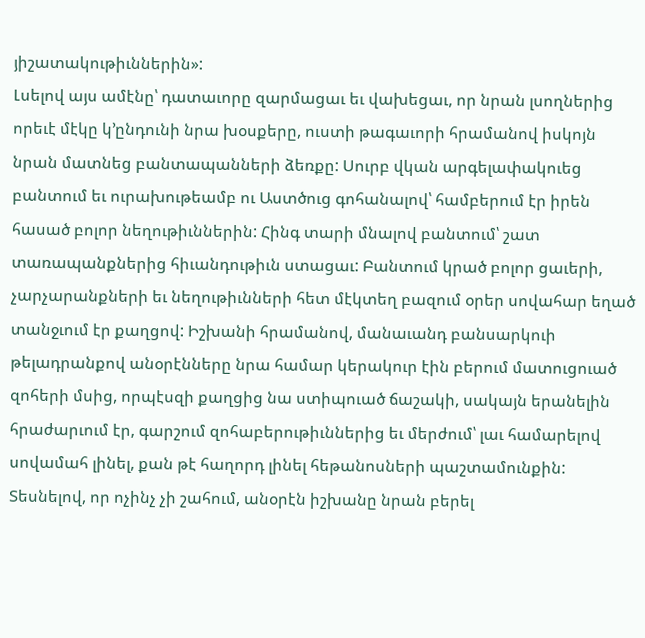յիշատակութիւններին»:
Լսելով այս ամէնը՝ դատաւորը զարմացաւ եւ վախեցաւ, որ նրան լսողներից որեւէ մէկը կ՚ընդունի նրա խօսքերը, ուստի թագաւորի հրամանով իսկոյն նրան մատնեց բանտապանների ձեռքը: Սուրբ վկան արգելափակուեց բանտում եւ ուրախութեամբ ու Աստծուց գոհանալով՝ համբերում էր իրեն հասած բոլոր նեղութիւններին: Հինգ տարի մնալով բանտում՝ շատ տառապանքներից հիւանդութիւն ստացաւ: Բանտում կրած բոլոր ցաւերի, չարչարանքների եւ նեղութիւնների հետ մէկտեղ բազում օրեր սովահար եղած տանջւում էր քաղցով: Իշխանի հրամանով, մանաւանդ բանսարկուի թելադրանքով անօրէնները նրա համար կերակուր էին բերում մատուցուած զոհերի մսից, որպէսզի քաղցից նա ստիպուած ճաշակի, սակայն երանելին հրաժարւում էր, գարշում զոհաբերութիւններից եւ մերժում՝ լաւ համարելով սովամահ լինել, քան թէ հաղորդ լինել հեթանոսների պաշտամունքին: Տեսնելով, որ ոչինչ չի շահում, անօրէն իշխանը նրան բերել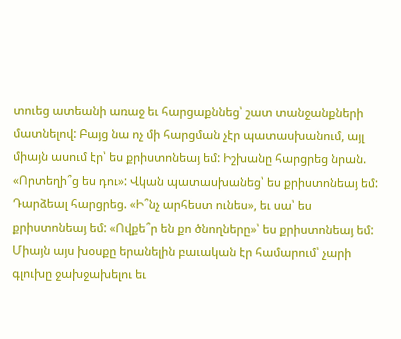տուեց ատեանի առաջ եւ հարցաքննեց՝ շատ տանջանքների մատնելով: Բայց նա ոչ մի հարցման չէր պատասխանում, այլ միայն ասում էր՝ ես քրիստոնեայ եմ: Իշխանը հարցրեց նրան. «Որտեղի՞ց ես դու»: Վկան պատասխանեց՝ ես քրիստոնեայ եմ: Դարձեալ հարցրեց. «Ի՞նչ արհեստ ունես», եւ սա՝ ես քրիստոնեայ եմ: «Ովքե՞ր են քո ծնողները»՝ ես քրիստոնեայ եմ: Միայն այս խօսքը երանելին բաւական էր համարում՝ չարի գլուխը ջախջախելու եւ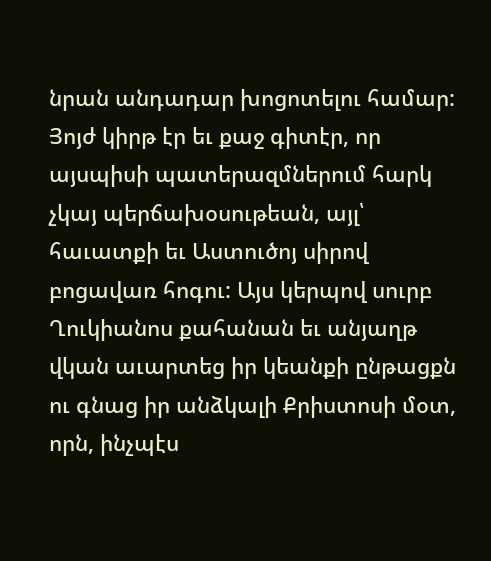նրան անդադար խոցոտելու համար: Յոյժ կիրթ էր եւ քաջ գիտէր, որ այսպիսի պատերազմներում հարկ չկայ պերճախօսութեան, այլ՝ հաւատքի եւ Աստուծոյ սիրով բոցավառ հոգու: Այս կերպով սուրբ Ղուկիանոս քահանան եւ անյաղթ վկան աւարտեց իր կեանքի ընթացքն ու գնաց իր անձկալի Քրիստոսի մօտ, որն, ինչպէս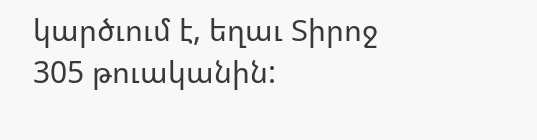կարծւում է, եղաւ Տիրոջ 305 թուականին: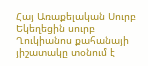Հայ Առաքելական Սուրբ Եկեղեցին սուրբ Ղուկիանոս քահանայի յիշատակը տօնում է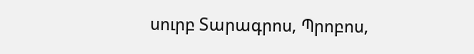սուրբ Տարագրոս, Պրոբոս,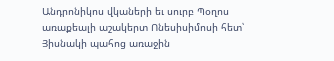Անդրոնիկոս վկաների եւ սուրբ Պօղոս առաքեալի աշակերտ Ոնեսիսիմոսի հետ՝ Յիսնակի պահոց առաջին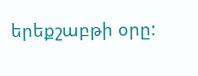երեքշաբթի օրը: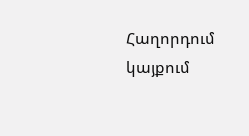Հաղորդում կայքում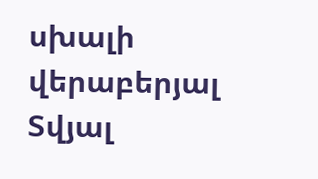սխալի վերաբերյալ
Տվյալ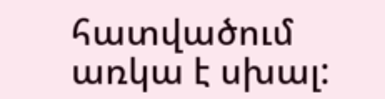հատվածում առկա է սխալ: